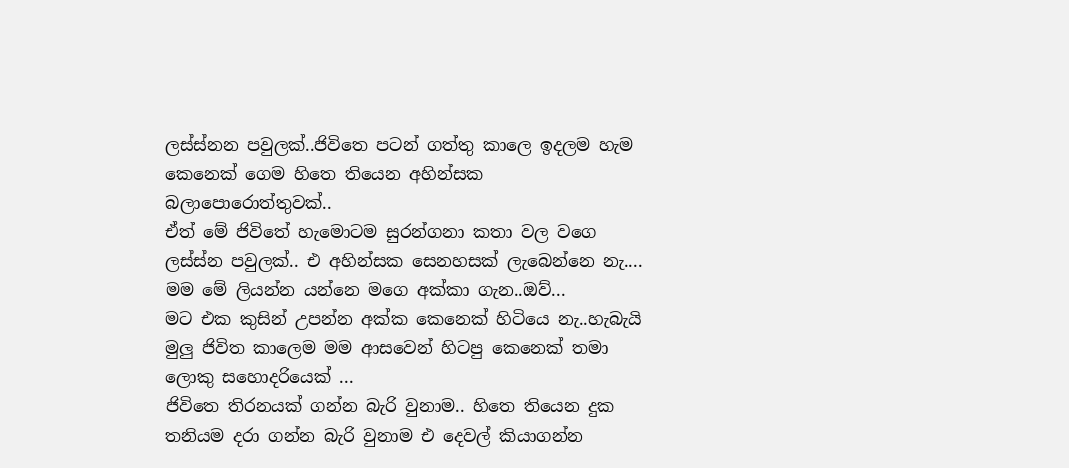ලස්ස්නන පවුලක්..ජිවිතෙ පටන් ගත්තු කාලෙ ඉදලම හැම කෙනෙක් ගෙම හිතෙ තියෙන අහින්සක බලාපොරොත්තුවක්..
ඒත් මේ ජිවිතේ හැමොටම සුරන්ගනා කතා වල වගෙ ලස්ස්න පවුලක්.. එ අහින්සක සෙනහසක් ලැබෙන්නෙ නැ....
මම මේ ලියන්න යන්නෙ මගෙ අක්කා ගැන..ඔව්...
මට එක කුසින් උපන්න අක්ක කෙනෙක් හිටියෙ නැ..හැබැයි මුලු ජිවිත කාලෙම මම ආසවෙන් හිටපු කෙනෙක් තමා ලොකු සහොදරියෙක් ...
ජිවිතෙ තිරනයක් ගන්න බැරි වුනාම.. හිතෙ තියෙන දුක තනියම දරා ගන්න බැරි වුනාම එ දෙවල් කියාගන්න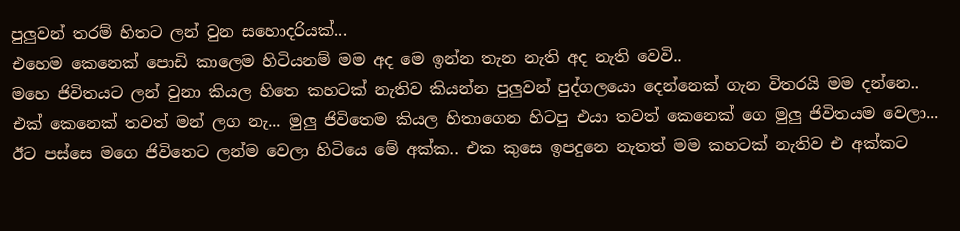පුලුවන් තරම් හිතට ලන් වුන සහොදරියක්...
එහෙම කෙනෙක් පොඩි කාලෙම හිටියනම් මම අද මෙ ඉන්න තැන නැති අද නැති වෙවි..
මහෙ ජිවිතයට ලන් වුනා කියල හිතෙ කහටක් නැතිව කියන්න පුලුවන් පුද්ගලයො දෙන්නෙක් ගැන විතරයි මම දන්නෙ..
එක් කෙනෙක් තවත් මන් ලග නැ... මුලු ජිවිතෙම කියල හිතාගෙන හිටපු එයා තවත් කෙනෙක් ගෙ මුලු ජිවිතයම වෙලා...
ඊට පස්සෙ මගෙ ජිවිතෙට ලන්ම වෙලා හිටියෙ මේ අක්ක.. එක කුසෙ ඉපදුනෙ නැතත් මම කහටක් නැතිව එ අක්කට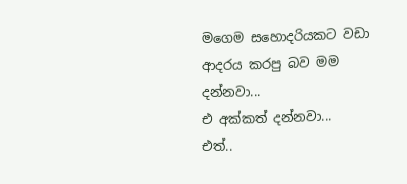මගෙම සහොදරියකට වඩා ආදරය කරපු බව මම දන්නවා...
එ අක්කත් දන්නවා...
එත්..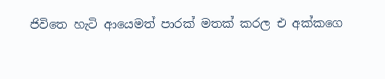ජිවිතෙ හැටි ආයෙමත් පාරක් මතක් කරල එ අක්කගෙ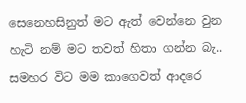සෙනෙහසිනුත් මට ඇත් වෙන්නෙ වුන හැටි නම් මට තවත් හිතා ගන්න බැ..
සමහර විට මම කාගෙවත් ආදරෙ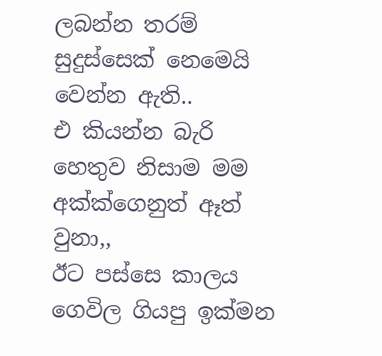ලබන්න තරම් සුදුස්සෙක් නෙමෙයි වෙන්න ඇති..
එ කියන්න බැරි හෙතුව නිසාම මම අක්ක්ගෙනුත් ඈත් වුනා,,
ඊට පස්සෙ කාලය ගෙවිල ගියපු ඉක්මන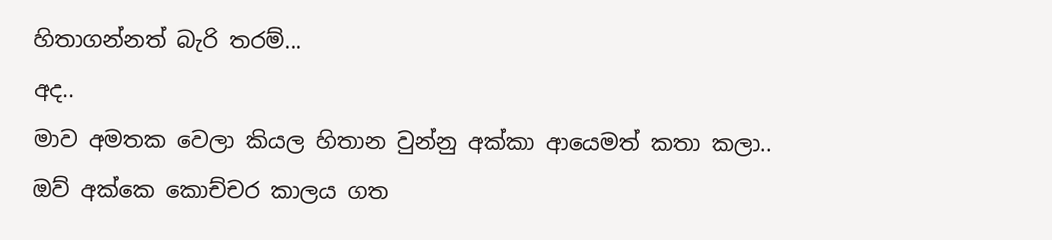හිතාගන්නත් බැරි තරම්...
අද..
මාව අමතක වෙලා කියල හිතාන වුන්නු අක්කා ආයෙමත් කතා කලා..
ඔව් අක්කෙ කොච්චර කාලය ගත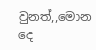වුනත්,,මොන දෙ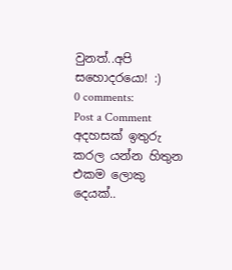වුනත්..අපි සහොදරයො! :)
0 comments:
Post a Comment
අදහසක් ඉතුරු කරල යන්න හිතුන එකම ලොකු දෙයක්..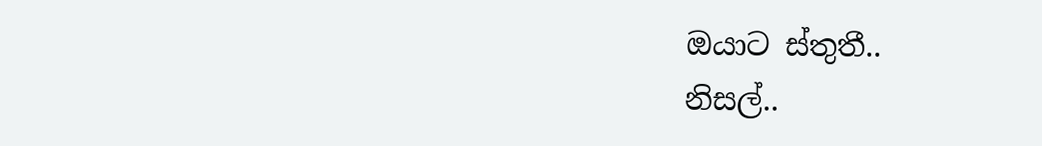ඔයාට ස්තුතී..
නිසල්..